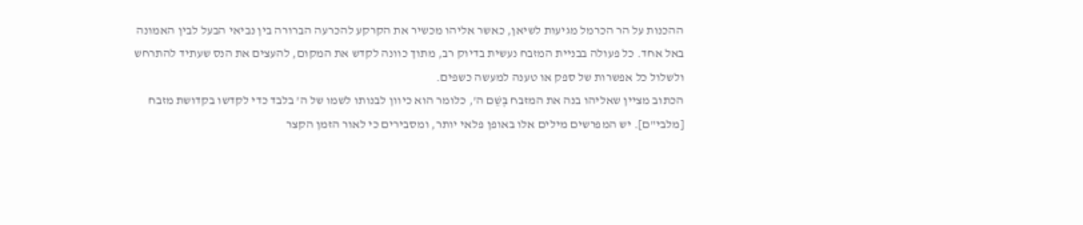ההכנות על הר הכרמל מגיעות לשיאן, כאשר אליהו מכשיר את הקרקע להכרעה הברורה בין נביאי הבעל לבין האמונה באל אחד. כל פעולה בבניית המזבח נעשית בדיוק רב, מתוך כוונה לקדש את המקום, להעצים את הנס שעתיד להתרחש ולשלול כל אפשרות של ספק או טענה למעשה כשפים.
הכתוב מציין שאליהו בנה את המזבח בְּשֵׁם ה', כלומר הוא כיוון לבנותו לשמו של ה' בלבד כדי לקדשו בקדושת מזבח [מלבי"ם]. יש המפרשים מילים אלו באופן פלאי יותר, ומסבירים כי לאור הזמן הקצר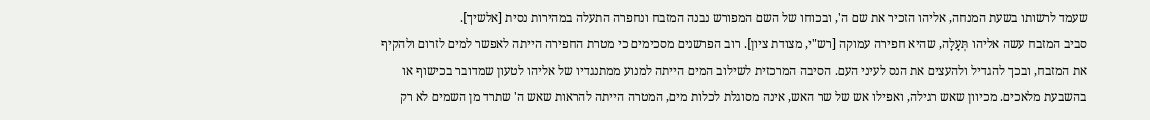שעמד לרשותו בשעת המנחה, אליהו הזכיר את שם ה', ובכוחו של השם המפורש נבנה המזבח ונחפרה התעלה במהירות נסית [אלשיך].
סביב המזבח עשה אליהו תְּעָלָה, שהיא חפירה עמוקה [רש"י, מצודת ציון]. רוב הפרשנים מסכימים כי מטרת החפירה הייתה לאפשר למים לזרום ולהקיף את המזבח, ובכך להגדיל ולהעצים את הנס לעיני העם. הסיבה המרכזית לשילוב המים הייתה למנוע ממתנגדיו של אליהו לטעון שמדובר בכישוף או בהשבעת מלאכים. מכיוון שאש רגילה, ואפילו אש של שר האש, אינה מסוגלת לכלות מים, המטרה הייתה להראות שאש ה' שתרד מן השמים לא רק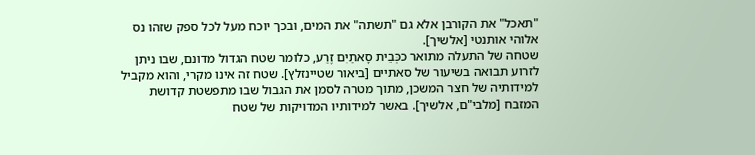"תאכל" את הקורבן אלא גם "תשתה" את המים, ובכך יוכח מעל לכל ספק שזהו נס אלוהי אותנטי [אלשיך].
שטחה של התעלה מתואר ככְּבֵית סָאתַיִם זֶרַע, כלומר שטח הגדול מדונם, שבו ניתן לזרוע תבואה בשיעור של סאתיים [ביאור שטיינזלץ]. שטח זה אינו מקרי, והוא מקביל למידותיה של חצר המשכן, מתוך מטרה לסמן את הגבול שבו מתפשטת קדושת המזבח [מלבי"ם, אלשיך]. באשר למידותיו המדויקות של שטח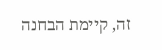זה, קיימת הבחנה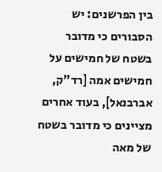בין הפרשנים: יש הסבורים כי מדובר בשטח של חמישים על חמישים אמה [רד"ק, אברבנאל], בעוד אחרים מציינים כי מדובר בשטח של מאה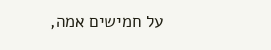על חמישים אמה,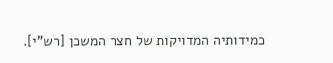כמידותיה המדויקות של חצר המשכן [רש"י].